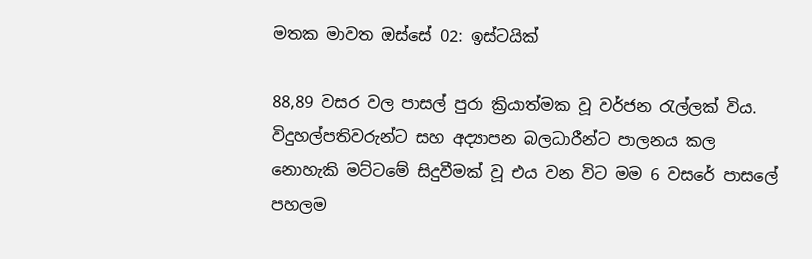මතක මාවත ඔස්සේ 02: ඉස්ටයික්

88,89 වසර වල පාසල් පුරා ක්‍රියාත්මක වූ වර්ජන රැල්ලක් විය. විදුහල්පතිවරුන්ට සහ අද්‍යාපන බලධාරීන්ට පාලනය කල නොහැකි මට්ටමේ සිදුවීමක් වූ එය වන විට මම 6 වසරේ පාසලේ පහලම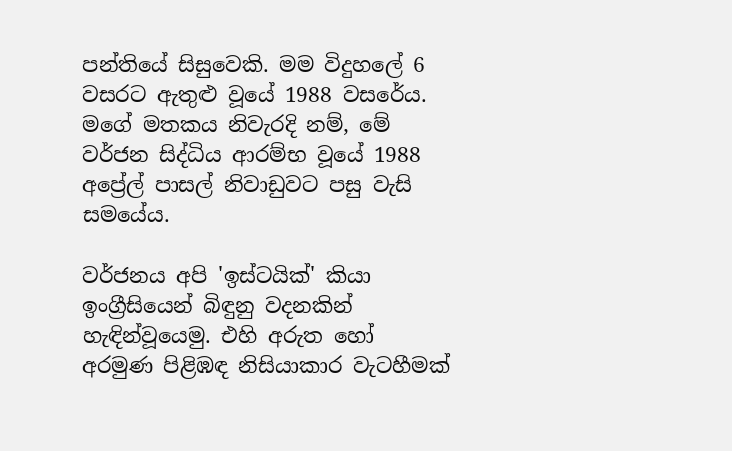පන්තියේ සිසුවෙකි. මම විදුහලේ 6 වසරට ඇතුළු වූයේ 1988 වසරේය. මගේ මතකය නිවැරදි නම්, මේ වර්ජන සිද්ධිය ආරම්භ වූයේ 1988 අප්‍රේල් පාසල් නිවාඩුවට පසු වැසි සමයේය.

වර්ජනය අපි 'ඉස්ටයික්' කියා ඉංග්‍රීසියෙන් බිඳුනු වදනකින් හැඳින්වූයෙමු. එහි අරුත හෝ අරමුණ පිළිඹඳ නිසියාකාර වැටහීමක්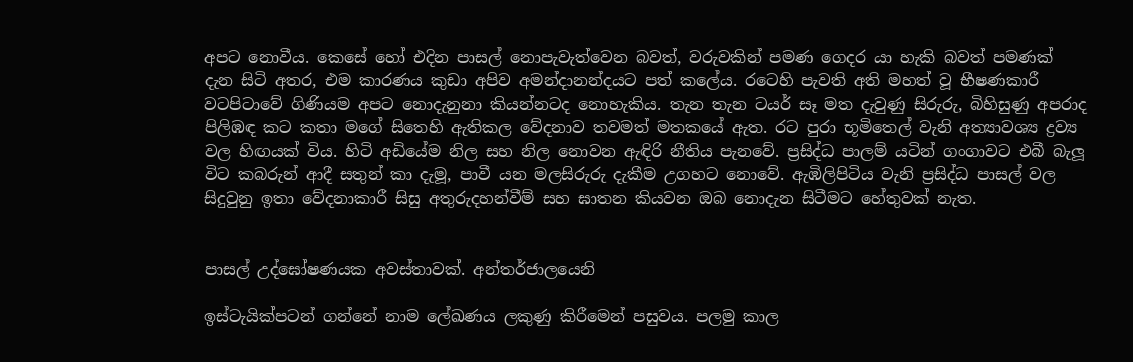අපට නොවීය. කෙසේ හෝ එදින පාසල් නොපැවැත්වෙන බවත්, වරුවකින් පමණ ගෙදර යා හැකි බවත් පමණක් දැන සිටි අතර, එම කාරණය කුඩා අපිව අමන්දානන්දයට පත් කලේය. රටෙහි පැවති අති මහත් වූ භීෂණකාරී වටපිටාවේ ගිණියම අපට නොදැනුනා කියන්නටද නොහැකිය. තැන තැන ටයර් සෑ මත දැවුණු සිරුරු, බිහිසුණු අපරාද පිලිඹඳ කට කතා මගේ සිතෙහි ඇතිකල වේදනාව තවමත් මතකයේ ඇත. රට පුරා භූමිතෙල් වැනි අත්‍යාවශ්‍ය ද්‍රව්‍ය වල හිඟයක් විය. හිටි අඩියේම නිල සහ නිල නොවන ඇඳිරි නීතිය පැනවේ. ප්‍රසිද්ධ පාලම් යටින් ගංගාවට එබී බැලූ විට කබරුන් ආදී සතුන් කා දැමූ, පාවී යන මලසිරුරු දැකීම උගහට නොවේ. ඇඹිලිපිටිය වැනි ප්‍රසිද්ධ පාසල් වල සිදුවුනු ඉතා වේදනාකාරී සිසු අතුරුදහන්වීම් සහ ඝාතන කියවන ඔබ නොදැන සිටීමට හේතුවක් නැත.


පාසල් උද්ඝෝෂණයක අවස්තාවක්. අන්තර්ජාලයෙනි

ඉස්ටැයික්පටන් ගන්නේ නාම ලේඛණය ලකුණු කිරීමෙන් පසුවය. පලමු කාල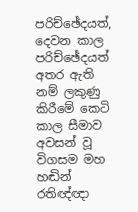පරිච්ඡේදයත්, දෙවන කාල පරිච්ඡේදයත් අතර ඇති නම් ලකුණු කිරීමේ කෙටි කාල සීමාව අවසන් වූ විගසම මහ හඬින් රතිඥ්ඥා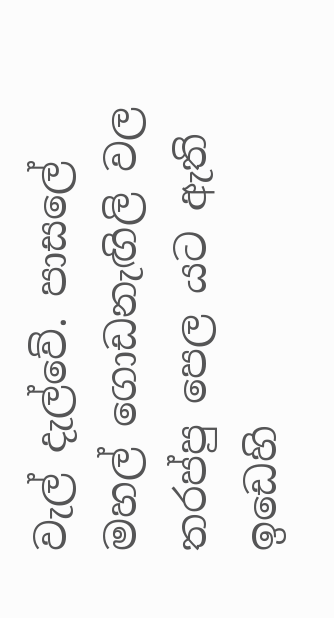වැල් දැල්වේ. පාසලේ මහල් ගොඩනැඟිලි වල තරප්පු පෙල යට ඇති ඉඩෙහි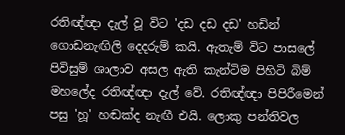රතිඥ්ඥා දැල් වූ විට 'දඩ දඩ දඩ' හඩින් ගොඩනැඟිලි දෙදරුම් කයි. ඇතැම් විට පාසලේ පිවිසුම් ශාලාව අසල ඇති කැන්ටිම පිහිටි බිම් මහලේද රතිඥ්ඥා දැල් වේ. රතිඥ්ඥා පිපිරීමෙන් පසු 'හූ' හඬක්ද නැඟී එයි. ලොකු පන්තිවල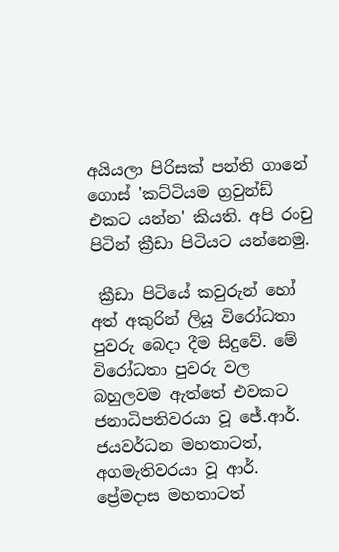අයියලා පිරිසක් පන්ති ගානේ ගොස් 'කට්ටියම ග්‍රවුන්ඩ් එකට යන්න' කියති. අපි රංචු පිටින් ක්‍රීඩා පිටියට යන්නෙමු.

 ක්‍රීඩා පිටියේ කවුරුන් හෝ අත් අකුරින් ලියූ විරෝධතා පුවරු බෙදා දීම සිදුවේ. මේ විරෝධතා පුවරු වල බහුලවම ඇත්තේ එවකට ජනාධිපතිවරයා වූ ජේ.ආර්. ජයවර්ධන මහතාටත්, අගමැතිවරයා වූ ආර්. ප්‍රේමදාස මහතාටත්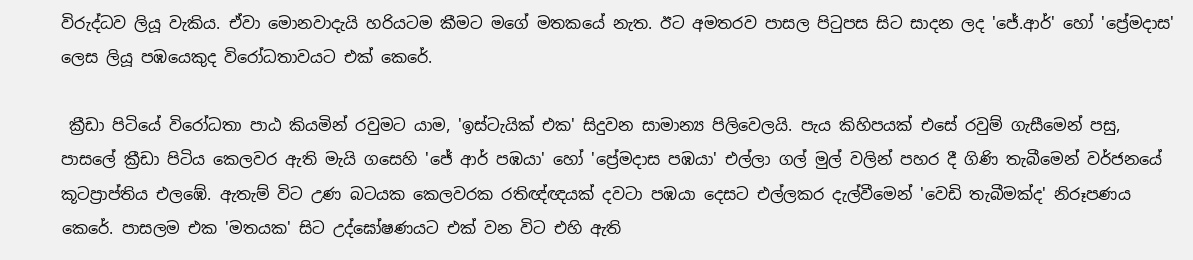විරුද්ධව ලියූ වැකිය. ඒවා මොනවාදැයි හරියටම කීමට මගේ මතකයේ නැත. ඊට අමතරව පාසල පිටුපස සිට සාදන ලද 'ජේ.ආර්' හෝ 'ප්‍රේමදාස' ලෙස ලියූ පඹයෙකුද විරෝධතාවයට එක් කෙරේ.

 ක්‍රීඩා පිටියේ විරෝධතා පාඨ කියමින් රවුමට යාම, 'ඉස්ටැයික් එක' සිදුවන සාමාන්‍ය පිලිවෙලයි. පැය කිහිපයක් එසේ රවුම් ගැසීමෙන් පසු, පාසලේ ක්‍රීඩා පිටිය කෙලවර ඇති මැයි ගසෙහි 'ජේ ආර් පඹයා' හෝ 'ප්‍රේමදාස පඹයා' එල්ලා ගල් මුල් වලින් පහර දී ගිණි තැබීමෙන් වර්ජනයේ කූටප්‍රාප්තිය එලඹේ. ඇතැම් විට උණ බටයක කෙලවරක රතිඥ්ඥයක් දවටා පඹයා දෙසට එල්ලකර දැල්වීමෙන් 'වෙඩි තැබීමක්ද' නිරූපණය කෙරේ. පාසලම එක 'මතයක' සිට උද්ඝෝෂණයට එක් වන විට එහි ඇති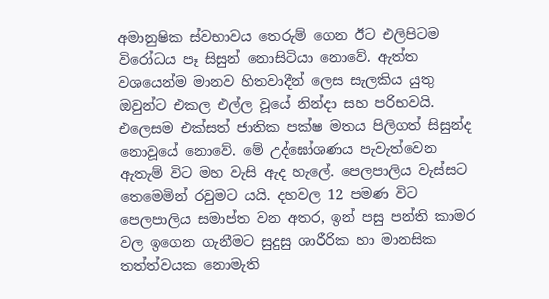අමානුෂික ස්වභාවය තෙරුම් ගෙන ඊට එලිපිටම විරෝධය පෑ සිසුන් නොසිටියා නොවේ. ඇත්ත වශයෙන්ම මානව හිතවාදීන් ලෙස සැලකිය යුතු ඔවුන්ට එකල එල්ල වූයේ නින්දා සහ පරිභවයි. එලෙසම එක්සත් ජාතික පක්ෂ මතය පිලිගත් සිසුන්ද නොවූයේ නොවේ. මේ උද්ඝෝශණය පැවැත්වෙන ඇතැම් විට මහ වැසි ඇද හැලේ. පෙලපාලිය වැස්සට තෙමෙමින් රවුමට යයි. දහවල 12 පමණ විට පෙලපාලිය සමාප්ත වන අතර, ඉන් පසු පන්ති කාමර වල ඉගෙන ගැනීමට සුදුසු ශාරීරික හා මානසික තත්ත්වයක නොමැති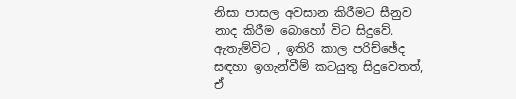නිසා පාසල අවසාන කිරීමට සීනුව නාද කිරීම බොහෝ විට සිදුවේ. ඇතැම්විට , ඉතිරි කාල පරිච්ඡේද සඳහා ඉගැන්වීම් කටයුතු සිදුවෙතත්, ඒ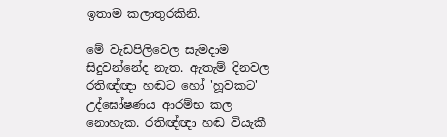ඉතාම කලාතුරකිනි.

මේ වැඩපිලිවෙල සැමදාම සිදුවන්නේද නැත. ඇතැම් දිනවල රතිඥ්ඥා හඬට හෝ 'හූවකට' උද්ඝෝෂණය ආරම්භ කල නොහැක. රතිඥ්ඥා හඬ වියැකී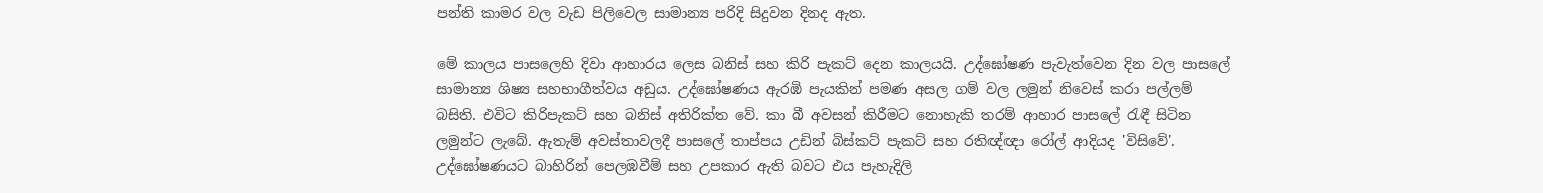පන්ති කාමර වල වැඩ පිලිවෙල සාමාන්‍ය පරිදි සිදුවන දිනද ඇත.

මේ කාලය පාසලෙහි දිවා ආහාරය ලෙස බනිස් සහ කිරි පැකට් දෙන කාලයයි. උද්ඝෝෂණ පැවැත්වෙන දින වල පාසලේ සාමාන්‍ය ශිෂ්‍ය සහභාගීත්වය අඩුය. උද්ඝෝෂණය ඇරඹි පැයකින් පමණ අසල ගම් වල ලමුන් නිවෙස් කරා පල්ලම් බසිති. එවිට කිරිපැකට් සහ බනිස් අතිරික්ත වේ. කා බී අවසන් කිරීමට නොහැකි තරම් ආහාර පාසලේ රැඳී සිටින ලමුන්ට ලැබේ. ඇතැම් අවස්තාවලදී පාසලේ තාප්පය උඩින් බිස්කට් පැකට් සහ රතිඥ්ඥා රෝල් ආදියද 'විසිවේ'. උද්ඝෝෂණයට බාහිරින් පෙලඹවීම් සහ උපකාර ඇති බවට එය පැහැදිලි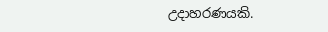උදාහරණයකි.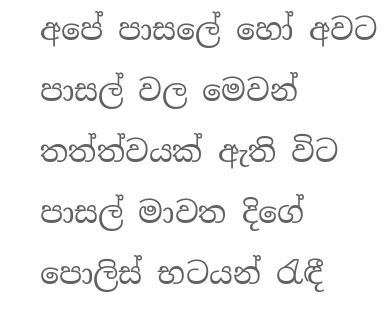අපේ පාසලේ හෝ අවට පාසල් වල මෙවන් තත්ත්වයක් ඇති විට පාසල් මාවත දිගේ පොලිස් භටයන් රැඳී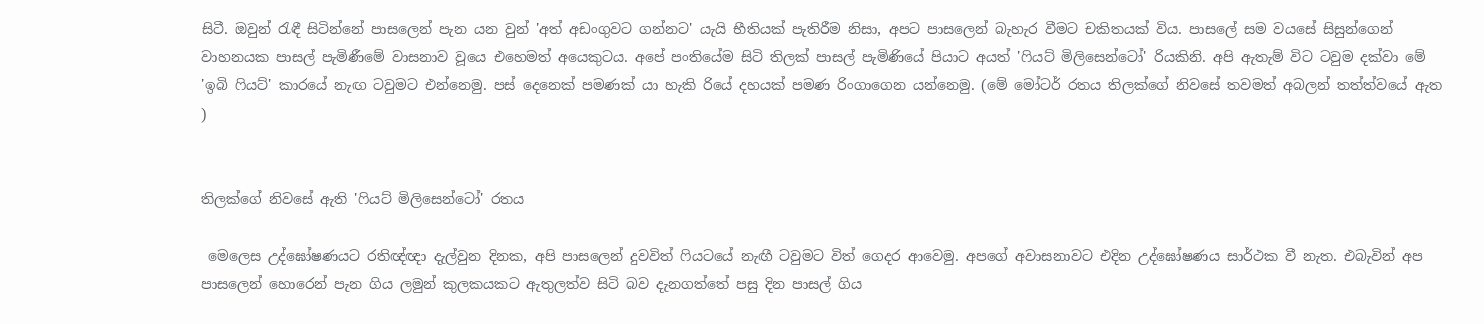සිටී. ඔවුන් රැඳී සිටින්නේ පාසලෙන් පැන යන වුන් 'අත් අඩංගුවට ගන්නට' යැයි භීතියක් පැතිරීම නිසා, අපට පාසලෙන් බැහැර වීමට චකිතයක් විය. පාසලේ සම වයසේ සිසුන්ගෙන් වාහනයක පාසල් පැමිණීමේ වාසනාව වූයෙ එහෙමත් අයෙකුටය. අපේ පංතියේම සිටි තිලක් පාසල් පැමිණියේ පියාට අයත් 'ෆියට් මිලිසෙන්ටෝ' රියකිනි. අපි ඇතැම් විට ටවුම දක්වා මේ 'ඉබි ෆියට්' කාරයේ නැඟ ටවුමට එන්නෙමු. පස් දෙනෙක් පමණක් යා හැකි රියේ දහයක් පමණ රිංගාගෙන යන්නෙමු. (මේ මෝටර් රතය තිලක්ගේ නිවසේ තවමත් අබලන් තත්ත්වයේ ඇත )


තිලක්ගේ නිවසේ ඇති 'ෆියට් මිලිසෙන්ටෝ' රතය

 මෙලෙස උද්ඝෝෂණයට රතිඥ්ඥා දැල්වුන දිනක, අපි පාසලෙන් දුවවිත් ෆියටයේ නැඟී ටවුමට විත් ගෙදර ආවෙමු. අපගේ අවාසනාවට එදින උද්ඝෝෂණය සාර්ථක වී නැත. එබැවින් අප පාසලෙන් හොරෙන් පැන ගිය ලමුන් කුලකයකට ඇතුලත්ව සිටි බව දැනගත්තේ පසු දින පාසල් ගිය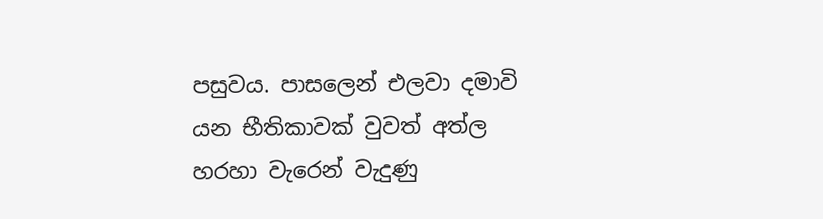පසුවය. පාසලෙන් එලවා දමාවි යන භීතිකාවක් වුවත් අත්ල හරහා වැරෙන් වැදුණු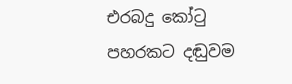එරබදු කෝටු පහරකට දඬුවම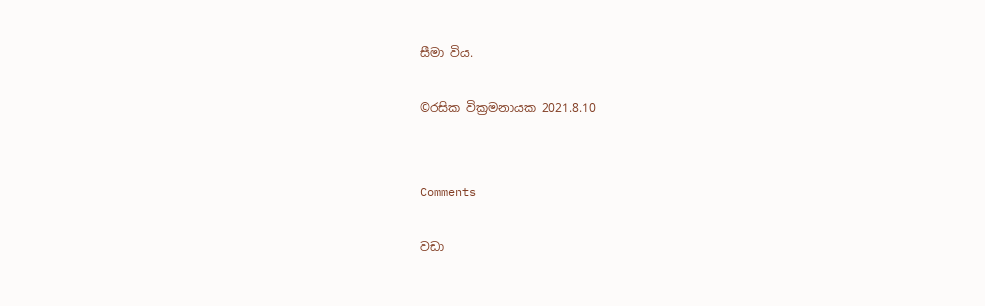සීමා විය.

©රසික වික්‍රමනායක 2021.8.10


Comments

වඩා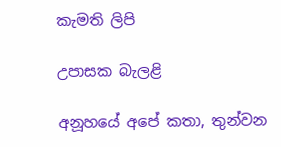කැමති ලිපි

උපාසක බැලළි

අනූහයේ අපේ කතා, තුන්වන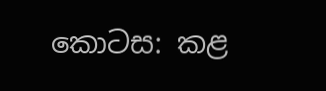කොටස: කළ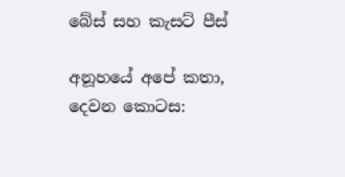බේස් සහ කැසට් පීස්

අනූහයේ අපේ කතා, දෙවන කොටස: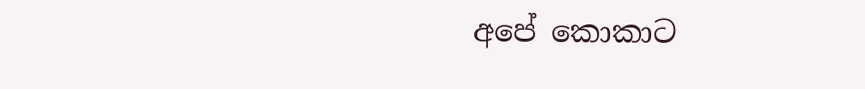අපේ කොකාට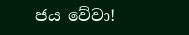ජය වේවා!